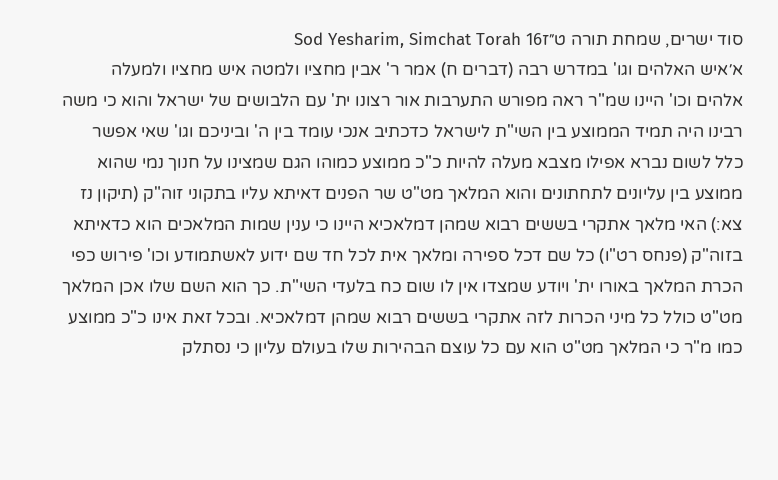סוד ישרים, שמחת תורה ט״זSod Yesharim, Simchat Torah 16
א׳איש האלהים וגו' במדרש רבה (דברים ח) אמר ר' אבין מחציו ולמטה איש מחציו ולמעלה אלהים וכו' היינו שמ"ר ראה מפורש התערבות אור רצונו ית' עם הלבושים של ישראל והוא כי משה רבינו היה תמיד הממוצע בין השי"ת לישראל כדכתיב אנכי עומד בין ה' וביניכם וגו' שאי אפשר כלל לשום נברא אפילו מצבא מעלה להיות כ"כ ממוצע כמוהו הגם שמצינו על חנוך נמי שהוא ממוצע בין עליונים לתחתונים והוא המלאך מט"ט שר הפנים דאיתא עליו בתקוני זוה"ק (תיקון נז צא:) האי מלאך אתקרי בששים רבוא שמהן דמלאכיא היינו כי ענין שמות המלאכים הוא כדאיתא בזוה"ק (פנחס רט"ו) כל שם דכל ספירה ומלאך אית לכל חד שם ידוע לאשתמודע וכו' פירוש כפי הכרת המלאך באורו ית' ויודע שמצדו אין לו שום כח בלעדי השי"ת. כך הוא השם שלו אכן המלאך מט"ט כולל כל מיני הכרות לזה אתקרי בששים רבוא שמהן דמלאכיא. ובכל זאת אינו כ"כ ממוצע כמו מ"ר כי המלאך מט"ט הוא עם כל עוצם הבהירות שלו בעולם עליון כי נסתלק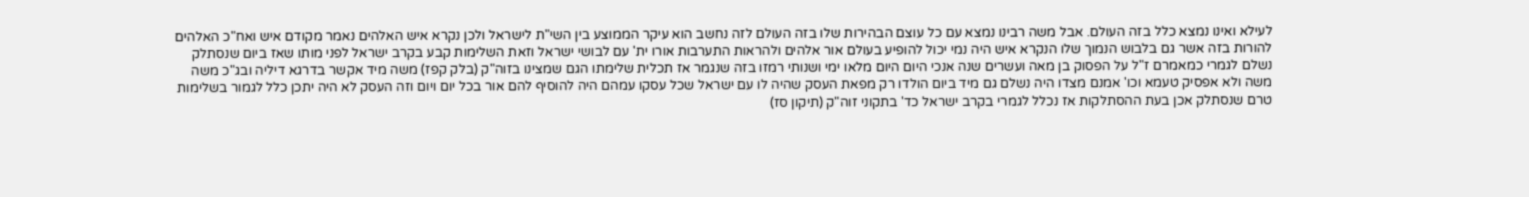לעילא ואינו נמצא כלל בזה העולם. אבל משה רבינו נמצא עם כל עוצם הבהירות שלו בזה העולם לזה נחשב הוא עיקר הממוצע בין השי"ת לישראל ולכן נקרא איש האלהים נאמר מקודם איש ואח"כ האלהים להורות בזה אשר גם בלבוש הנמוך שלו הנקרא איש היה נמי יכול להופיע בעולם אור אלהים ולהראות התערבות אורו ית' עם לבושי ישראל וזאת השלימות קבע בקרב ישראל לפני מותו שאז ביום שנסתלק נשלם לגמרי כמאמרם ז"ל על הפסוק בן מאה ועשרים שנה אנכי היום היום מלאו ימי ושנותי רמזו בזה שנגמר אז תכלית שלימתו הגם שמצינו בזוה"ק (בלק קפז) משה מיד אקשר בדרגא דיליה ובג"כ משה משה ולא אפסיק טעמא וכו' אמנם מצדו היה נשלם גם מיד ביום הולדו רק מפאת העסק שהיה לו עם ישראל שכל עסקו עמהם היה להוסיף להם אור בכל יום ויום וזה העסק לא היה יתכן כלל לגמור בשלימות טרם שנסתלק אכן בעת ההסתלקות אז נכלל לגמרי בקרב ישראל כד' בתקוני זוה"ק (תיקון סז)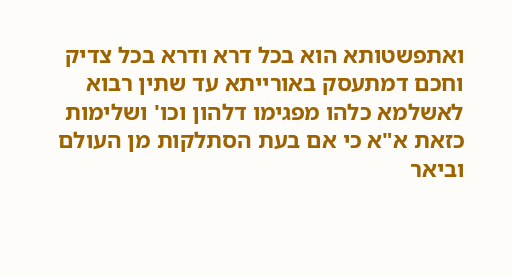ואתפשטותא הוא בכל דרא ודרא בכל צדיק וחכם דמתעסק באורייתא עד שתין רבוא לאשלמא כלהו מפגימו דלהון וכו' ושלימות כזאת א"א כי אם בעת הסתלקות מן העולם וביאר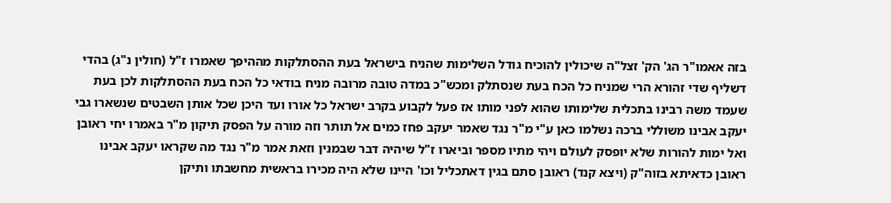בזה אאמו"ר הג' הק' זצל"ה שיכולין להוכיח גודל השלימות שהניח בישראל בעת ההסתלקות מההיפך שאמרו ז"ל (חולין נ"ג) בהדי דשליף שדי זהורא הרי שמניח כל הכח בעת שנסתלק ומכש"כ במדה טובה מרובה מניח בודאי כל הכח בעת ההסתלקות לכן בעת שעמד משה רבינו בתכלית שלימותו שהוא לפני מותו אז פעל לקבוע בקרב ישראל כל אורו ועד היכן שכל אותן השבטים שנשארו גבי יעקב אבינו משוללי ברכה נשלמו כאן ע"י מ"ר נגד שאמר יעקב פחז כמים אל תותר וזה מורה על הפסק תיקון מ"ר באמרו יחי ראובן ואל ימות להורות שלא יופסק לעולם ויהי מתיו מספר וביארו ז"ל שיהיה דבר שבמנין וזאת אמר מ"ר נגד מה שקראו יעקב אבינו ראובן כדאיתא בזוה"ק (ויצא קנד) ראובן סתם בגין דאתכליל וכו' היינו שלא היה מכירו בראשית מחשבתו ותיקן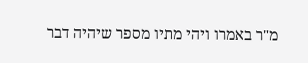מ"ר באמרו ויהי מתיו מספר שיהיה דבר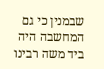שבמנין כי גם המחשבה היה ביד משה רבינו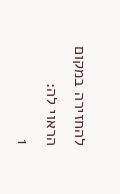להחזירה במקום הראוי לה:
1